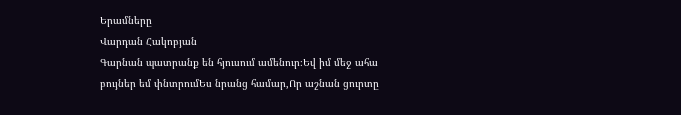Երամները
Վարդան Հակոբյան
Գարնան պատրանք են հյուսում ամենուր։Եվ իմ մեջ ահա բույներ եմ փնտրումԵս նրանց համար,Որ աշնան ցուրտը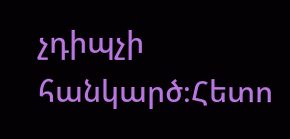չդիպչի հանկարծ։Հետո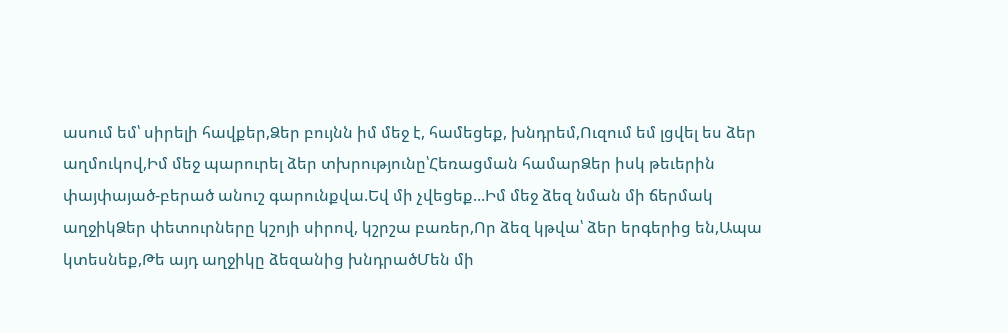ասում եմ՝ սիրելի հավքեր,Ձեր բույնն իմ մեջ է, համեցեք, խնդրեմ,Ուզում եմ լցվել ես ձեր աղմուկով,Իմ մեջ պարուրել ձեր տխրությունը՝Հեռացման համարՁեր իսկ թեւերին փայփայած-բերած անուշ գարունքվա.Եվ մի չվեցեք...Իմ մեջ ձեզ նման մի ճերմակ աղջիկՁեր փետուրները կշոյի սիրով, կշրշա բառեր,Որ ձեզ կթվա՝ ձեր երգերից են,Ապա կտեսնեք,Թե այդ աղջիկը ձեզանից խնդրածՄեն մի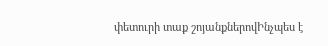փետուրի տաք շոյանքներովԻնչպես է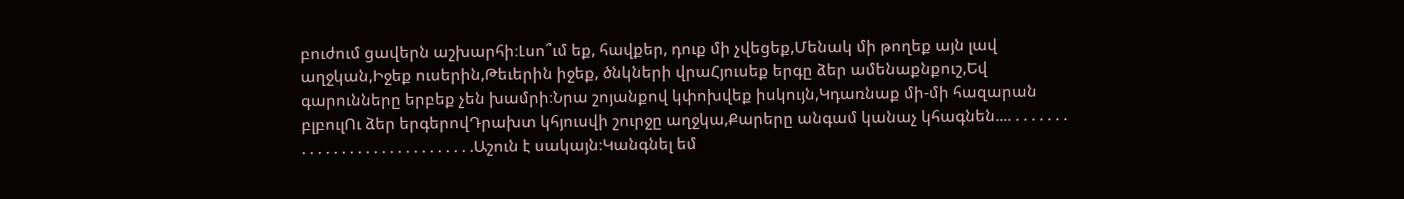բուժում ցավերն աշխարհի։Լսո՞ւմ եք, հավքեր, դուք մի չվեցեք,Մենակ մի թողեք այն լավ աղջկան,Իջեք ուսերին,Թեւերին իջեք, ծնկների վրաՀյուսեք երգը ձեր ամենաքնքուշ,Եվ գարունները երբեք չեն խամրի։Նրա շոյանքով կփոխվեք իսկույն,Կդառնաք մի-մի հազարան բլբուլՈւ ձեր երգերովԴրախտ կհյուսվի շուրջը աղջկա,Քարերը անգամ կանաչ կհագնեն.... . . . . . . . . . . . . . . . . . . . . . . . . . . . . .Աշուն է սակայն։Կանգնել եմ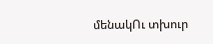մենակՈւ տխուր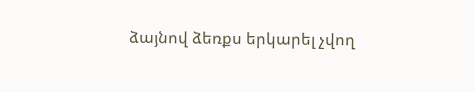ձայնով ձեռքս երկարել չվող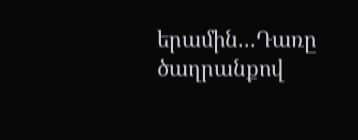երամին...Դառը ծաղրանքով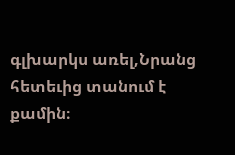գլխարկս առել,Նրանց հետեւից տանում է քամին։